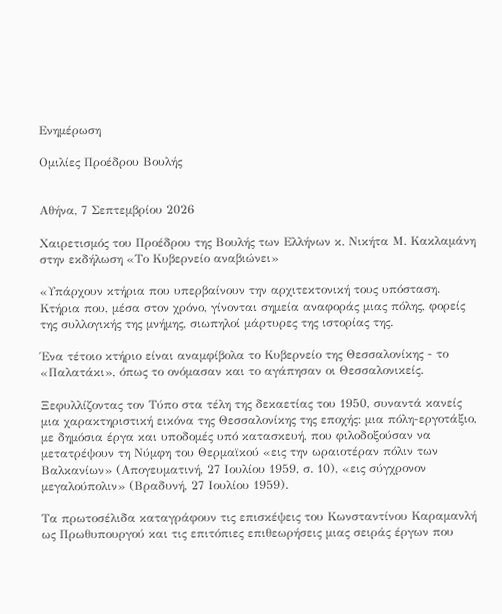Ενημέρωση

Ομιλίες Προέδρου Βουλής


Αθήνα, 7 Σεπτεμβρίου 2026

Χαιρετισμός του Προέδρου της Βουλής των Ελλήνων κ. Νικήτα Μ. Κακλαμάνη στην εκδήλωση «Το Κυβερνείο αναβιώνει»

«Υπάρχουν κτήρια που υπερβαίνουν την αρχιτεκτονική τους υπόσταση. Κτήρια που, μέσα στον χρόνο, γίνονται σημεία αναφοράς μιας πόλης, φορείς της συλλογικής της μνήμης, σιωπηλοί μάρτυρες της ιστορίας της.

Ένα τέτοιο κτήριο είναι αναμφίβολα το Κυβερνείο της Θεσσαλονίκης - το «Παλατάκι», όπως το ονόμασαν και το αγάπησαν οι Θεσσαλονικείς.

Ξεφυλλίζοντας τον Τύπο στα τέλη της δεκαετίας του 1950, συναντά κανείς μια χαρακτηριστική εικόνα της Θεσσαλονίκης της εποχής: μια πόλη-εργοτάξιο, με δημόσια έργα και υποδομές υπό κατασκευή, που φιλοδοξούσαν να μετατρέψουν τη Νύμφη του Θερμαϊκού «εις την ωραιοτέραν πόλιν των Βαλκανίων» (Απογευματινή, 27 Ιουλίου 1959, σ. 10), «εις σύγχρονον μεγαλούπολιν» (Βραδυνή, 27 Ιουλίου 1959).

Τα πρωτοσέλιδα καταγράφουν τις επισκέψεις του Κωνσταντίνου Καραμανλή ως Πρωθυπουργού και τις επιτόπιες επιθεωρήσεις μιας σειράς έργων που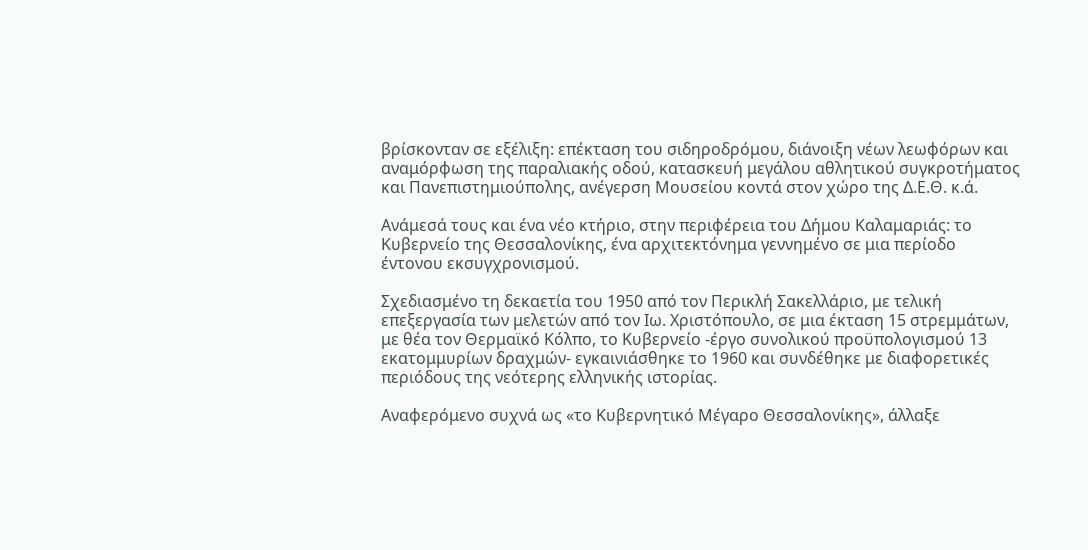βρίσκονταν σε εξέλιξη: επέκταση του σιδηροδρόμου, διάνοιξη νέων λεωφόρων και αναμόρφωση της παραλιακής οδού, κατασκευή μεγάλου αθλητικού συγκροτήματος και Πανεπιστημιούπολης, ανέγερση Μουσείου κοντά στον χώρο της Δ.Ε.Θ. κ.ά.

Ανάμεσά τους και ένα νέο κτήριο, στην περιφέρεια του Δήμου Καλαμαριάς: το Κυβερνείο της Θεσσαλονίκης, ένα αρχιτεκτόνημα γεννημένο σε μια περίοδο έντονου εκσυγχρονισμού.

Σχεδιασμένο τη δεκαετία του 1950 από τον Περικλή Σακελλάριο, με τελική επεξεργασία των μελετών από τον Ιω. Χριστόπουλο, σε μια έκταση 15 στρεμμάτων, με θέα τον Θερμαϊκό Κόλπο, το Κυβερνείο -έργο συνολικού προϋπολογισμού 13 εκατομμυρίων δραχμών- εγκαινιάσθηκε το 1960 και συνδέθηκε με διαφορετικές περιόδους της νεότερης ελληνικής ιστορίας.

Αναφερόμενο συχνά ως «το Κυβερνητικό Μέγαρο Θεσσαλονίκης», άλλαξε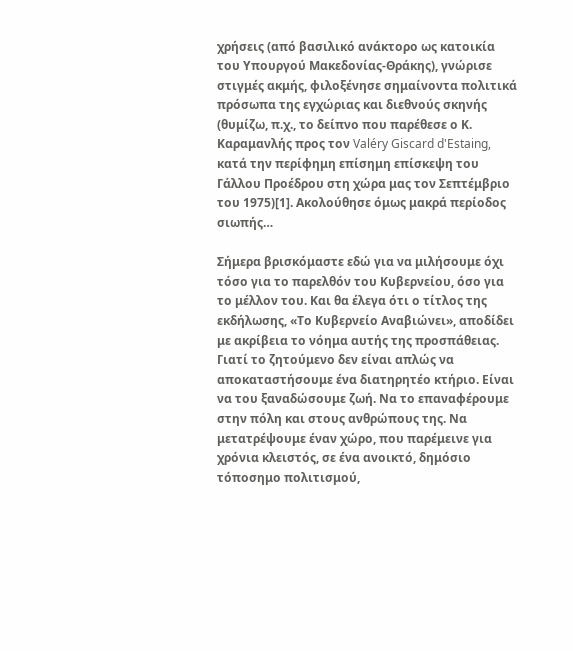χρήσεις (από βασιλικό ανάκτορο ως κατοικία του Υπουργού Μακεδονίας-Θράκης), γνώρισε στιγμές ακμής, φιλοξένησε σημαίνοντα πολιτικά πρόσωπα της εγχώριας και διεθνούς σκηνής (θυμίζω, π.χ., το δείπνο που παρέθεσε ο Κ. Καραμανλής προς τον Valéry Giscard d'Estaing, κατά την περίφημη επίσημη επίσκεψη του Γάλλου Προέδρου στη χώρα μας τον Σεπτέμβριο του 1975)[1]. Ακολούθησε όμως μακρά περίοδος σιωπής…

Σήμερα βρισκόμαστε εδώ για να μιλήσουμε όχι τόσο για το παρελθόν του Κυβερνείου, όσο για το μέλλον του. Και θα έλεγα ότι ο τίτλος της εκδήλωσης, «Το Κυβερνείο Αναβιώνει», αποδίδει με ακρίβεια το νόημα αυτής της προσπάθειας. Γιατί το ζητούμενο δεν είναι απλώς να αποκαταστήσουμε ένα διατηρητέο κτήριο. Είναι να του ξαναδώσουμε ζωή. Να το επαναφέρουμε στην πόλη και στους ανθρώπους της. Να μετατρέψουμε έναν χώρο, που παρέμεινε για χρόνια κλειστός, σε ένα ανοικτό, δημόσιο τόποσημο πολιτισμού,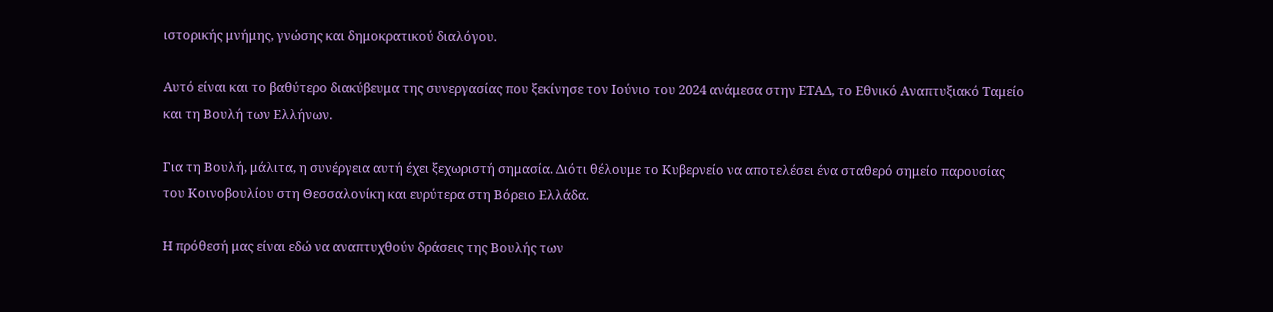ιστορικής μνήμης, γνώσης και δημοκρατικού διαλόγου.

Αυτό είναι και το βαθύτερο διακύβευμα της συνεργασίας που ξεκίνησε τον Ιούνιο του 2024 ανάμεσα στην ΕΤΑΔ, το Εθνικό Αναπτυξιακό Ταμείο και τη Βουλή των Ελλήνων.

Για τη Βουλή, μάλιτα, η συνέργεια αυτή έχει ξεχωριστή σημασία. Διότι θέλουμε το Κυβερνείο να αποτελέσει ένα σταθερό σημείο παρουσίας του Κοινοβουλίου στη Θεσσαλονίκη και ευρύτερα στη Βόρειο Ελλάδα.

Η πρόθεσή μας είναι εδώ να αναπτυχθούν δράσεις της Βουλής των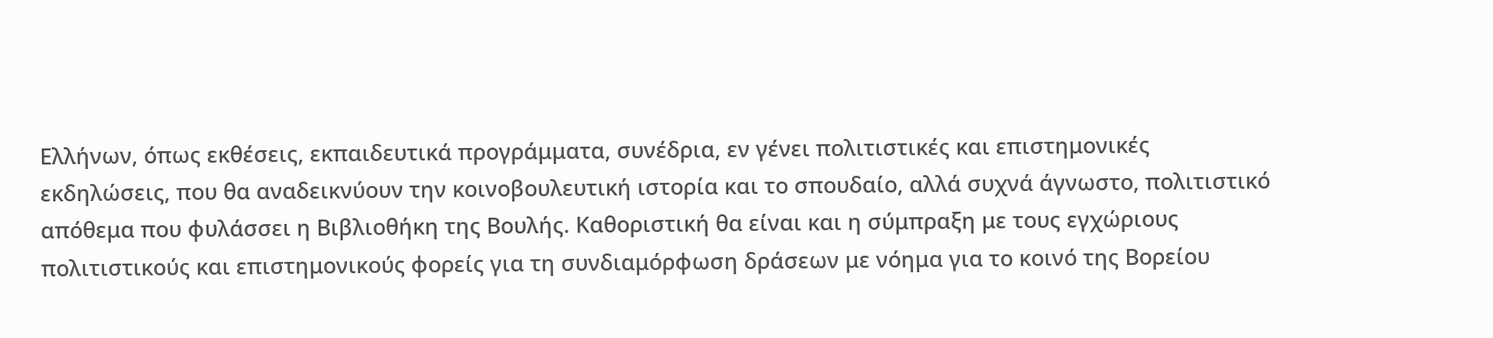Ελλήνων, όπως εκθέσεις, εκπαιδευτικά προγράμματα, συνέδρια, εν γένει πολιτιστικές και επιστημονικές εκδηλώσεις, που θα αναδεικνύουν την κοινοβουλευτική ιστορία και το σπουδαίο, αλλά συχνά άγνωστο, πολιτιστικό απόθεμα που φυλάσσει η Βιβλιοθήκη της Βουλής. Καθοριστική θα είναι και η σύμπραξη με τους εγχώριους πολιτιστικούς και επιστημονικούς φορείς για τη συνδιαμόρφωση δράσεων με νόημα για το κοινό της Βορείου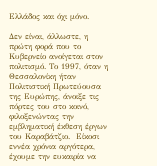Ελλάδος και όχι μόνο.

Δεν είναι, άλλωστε, η πρώτη φορά που το Κυβερνείο ανοίγεται στον πολιτισμό. Το 1997, όταν η Θεσσαλονίκη ήταν Πολιτιστική Πρωτεύουσα της Ευρώπης, άνοιξε τις πόρτες του στο κοινό, φιλοξενώντας την εμβληματική έκθεση έργων του Καραβάτζιο.  Είκοσι εννέα χρόνια αργότερα, έχουμε την ευκαιρία να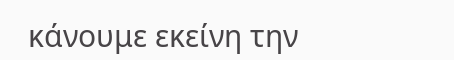κάνουμε εκείνη την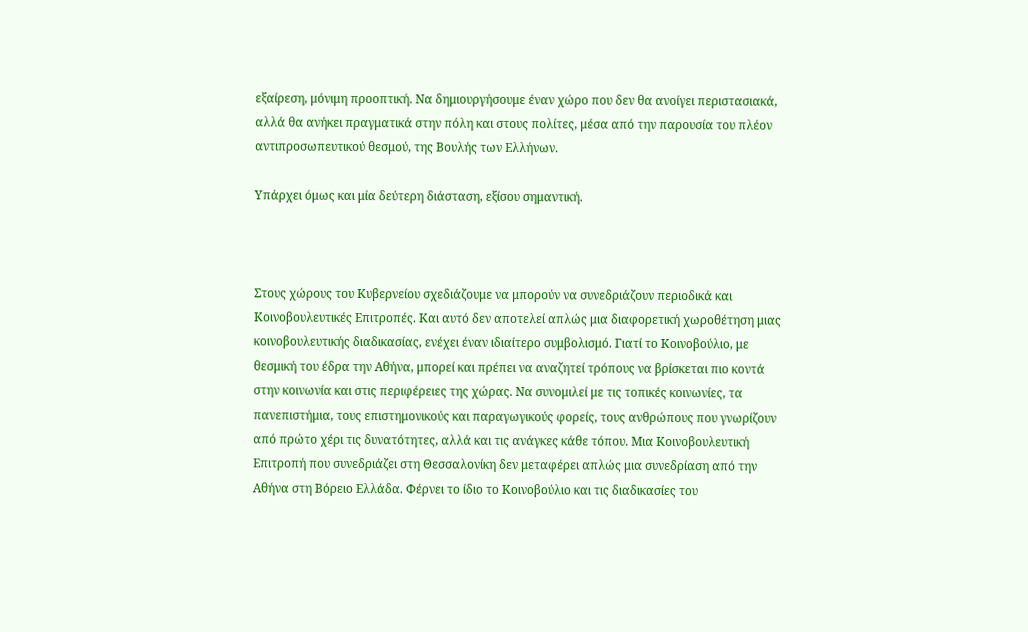εξαίρεση, μόνιμη προοπτική. Να δημιουργήσουμε έναν χώρο που δεν θα ανοίγει περιστασιακά, αλλά θα ανήκει πραγματικά στην πόλη και στους πολίτες, μέσα από την παρουσία του πλέον αντιπροσωπευτικού θεσμού, της Βουλής των Ελλήνων.

Υπάρχει όμως και μία δεύτερη διάσταση, εξίσου σημαντική.



Στους χώρους του Κυβερνείου σχεδιάζουμε να μπορούν να συνεδριάζουν περιοδικά και Κοινοβουλευτικές Επιτροπές. Και αυτό δεν αποτελεί απλώς μια διαφορετική χωροθέτηση μιας κοινοβουλευτικής διαδικασίας, ενέχει έναν ιδιαίτερο συμβολισμό. Γιατί το Κοινοβούλιο, με θεσμική του έδρα την Αθήνα, μπορεί και πρέπει να αναζητεί τρόπους να βρίσκεται πιο κοντά στην κοινωνία και στις περιφέρειες της χώρας. Να συνομιλεί με τις τοπικές κοινωνίες, τα πανεπιστήμια, τους επιστημονικούς και παραγωγικούς φορείς, τους ανθρώπους που γνωρίζουν από πρώτο χέρι τις δυνατότητες, αλλά και τις ανάγκες κάθε τόπου. Μια Κοινοβουλευτική Επιτροπή που συνεδριάζει στη Θεσσαλονίκη δεν μεταφέρει απλώς μια συνεδρίαση από την Αθήνα στη Βόρειο Ελλάδα. Φέρνει το ίδιο το Κοινοβούλιο και τις διαδικασίες του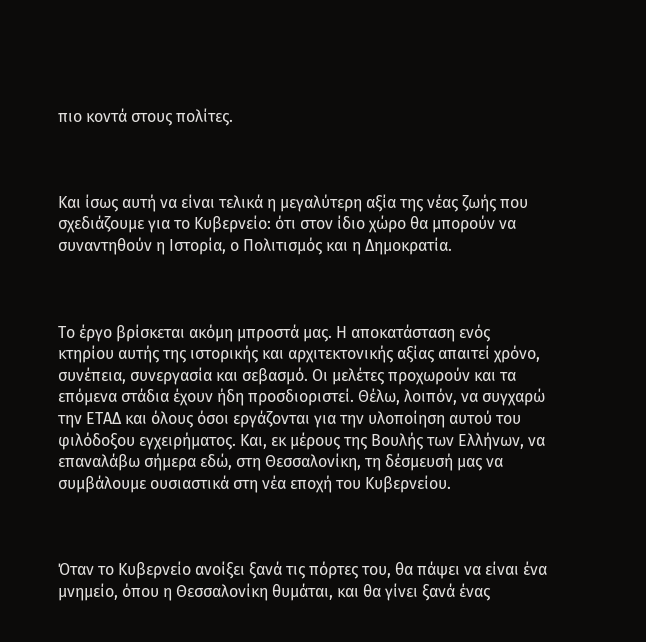πιο κοντά στους πολίτες.



Και ίσως αυτή να είναι τελικά η μεγαλύτερη αξία της νέας ζωής που σχεδιάζουμε για το Κυβερνείο: ότι στον ίδιο χώρο θα μπορούν να συναντηθούν η Ιστορία, ο Πολιτισμός και η Δημοκρατία.



Το έργο βρίσκεται ακόμη μπροστά μας. Η αποκατάσταση ενός κτηρίου αυτής της ιστορικής και αρχιτεκτονικής αξίας απαιτεί χρόνο, συνέπεια, συνεργασία και σεβασμό. Οι μελέτες προχωρούν και τα επόμενα στάδια έχουν ήδη προσδιοριστεί. Θέλω, λοιπόν, να συγχαρώ την ΕΤΑΔ και όλους όσοι εργάζονται για την υλοποίηση αυτού του φιλόδοξου εγχειρήματος. Και, εκ μέρους της Βουλής των Ελλήνων, να επαναλάβω σήμερα εδώ, στη Θεσσαλονίκη, τη δέσμευσή μας να συμβάλουμε ουσιαστικά στη νέα εποχή του Κυβερνείου.



Όταν το Κυβερνείο ανοίξει ξανά τις πόρτες του, θα πάψει να είναι ένα μνημείο, όπου η Θεσσαλονίκη θυμάται, και θα γίνει ξανά ένας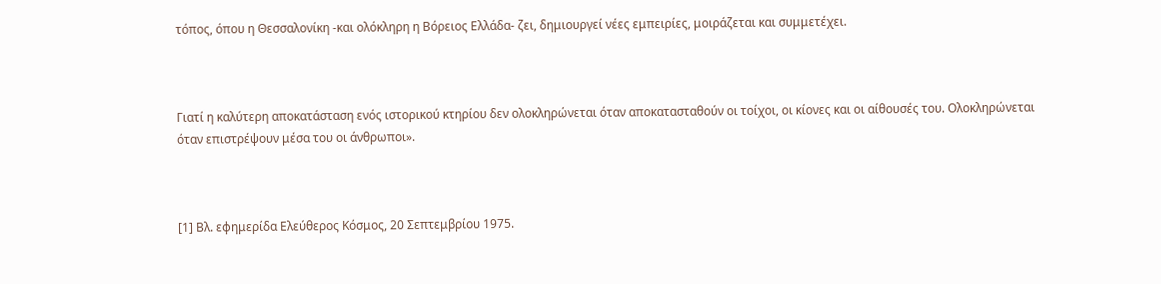τόπος, όπου η Θεσσαλονίκη -και ολόκληρη η Βόρειος Ελλάδα- ζει, δημιουργεί νέες εμπειρίες, μοιράζεται και συμμετέχει.



Γιατί η καλύτερη αποκατάσταση ενός ιστορικού κτηρίου δεν ολοκληρώνεται όταν αποκατασταθούν οι τοίχοι, οι κίονες και οι αίθουσές του. Ολοκληρώνεται όταν επιστρέψουν μέσα του οι άνθρωποι».



[1] Βλ. εφημερίδα Ελεύθερος Κόσμος, 20 Σεπτεμβρίου 1975.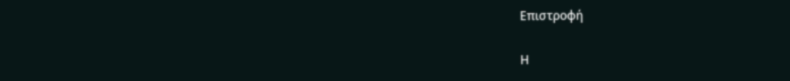Επιστροφή

Η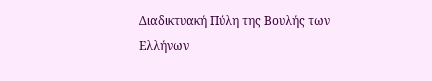Διαδικτυακή Πύλη της Βουλής των Ελλήνων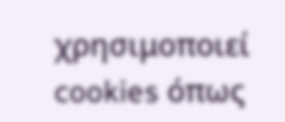χρησιμοποιεί cookies όπως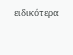ειδικότερα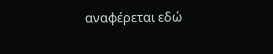αναφέρεται εδώ